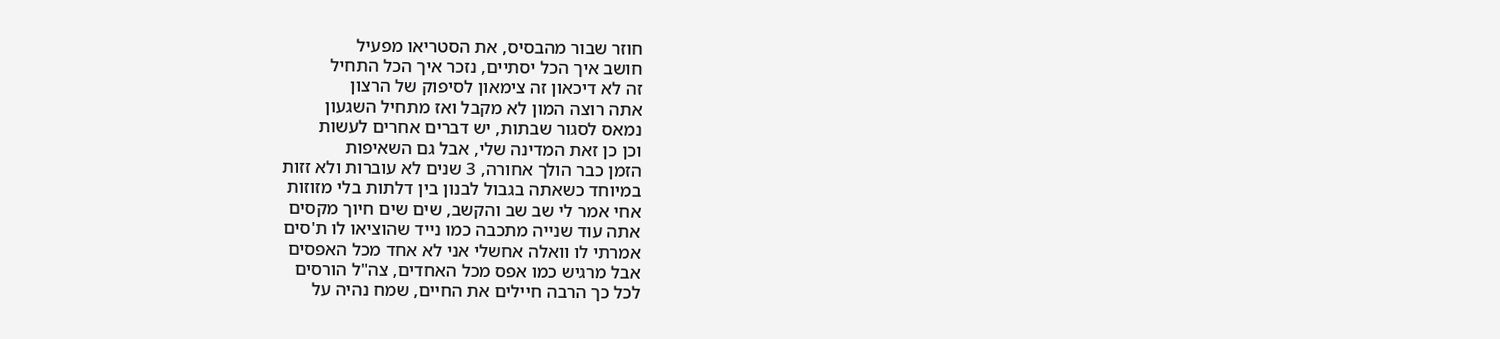חוזר שבור מהבסיס, את הסטריאו מפעיל
חושב איך הכל יסתיים, נזכר איך הכל התחיל
זה לא דיכאון זה צימאון לסיפוק של הרצון
אתה רוצה המון לא מקבל ואז מתחיל השגעון
נמאס לסגור שבתות, יש דברים אחרים לעשות
וכן כן זאת המדינה שלי, אבל גם השאיפות
הזמן כבר הולך אחורה, 3 שנים לא עוברות ולא זזות
במיוחד כשאתה בגבול לבנון בין דלתות בלי מזוזות
אחי אמר לי שב שב והקשב, שים שים חיוך מקסים
אתה עוד שנייה מתכבה כמו נייד שהוציאו לו ת'סים
אמרתי לו וואלה אחשלי אני לא אחד מכל האפסים
אבל מרגיש כמו אפס מכל האחדים, צה"ל הורסים
לכל כך הרבה חיילים את החיים, שמח נהיה על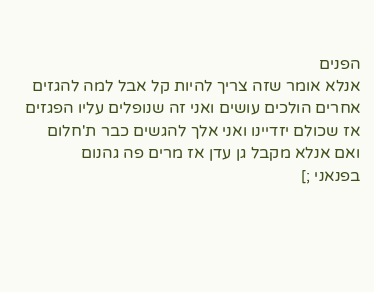הפנים
אנלא אומר שזה צריך להיות קל אבל למה להגזים
אחרים הולכים עושים ואני זה שנופלים עליו הפגזים
אז שכולם יזדיינו ואני אלך להגשים כבר ת'חלום
ואם אנלא מקבל גן עדן אז מרים פה גהנום
בפנאני ;]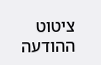ציטוט ההודעה